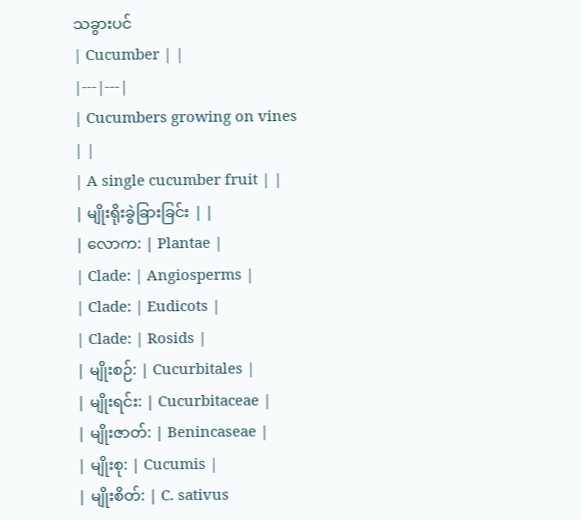သခွားပင်
| Cucumber | |
|---|---|
| Cucumbers growing on vines | |
| A single cucumber fruit | |
| မျိုးရိုးခွဲခြားခြင်း | |
| လောက: | Plantae |
| Clade: | Angiosperms |
| Clade: | Eudicots |
| Clade: | Rosids |
| မျိုးစဉ်: | Cucurbitales |
| မျိုးရင်း: | Cucurbitaceae |
| မျိုးဇာတ်: | Benincaseae |
| မျိုးစု: | Cucumis |
| မျိုးစိတ်: | C. sativus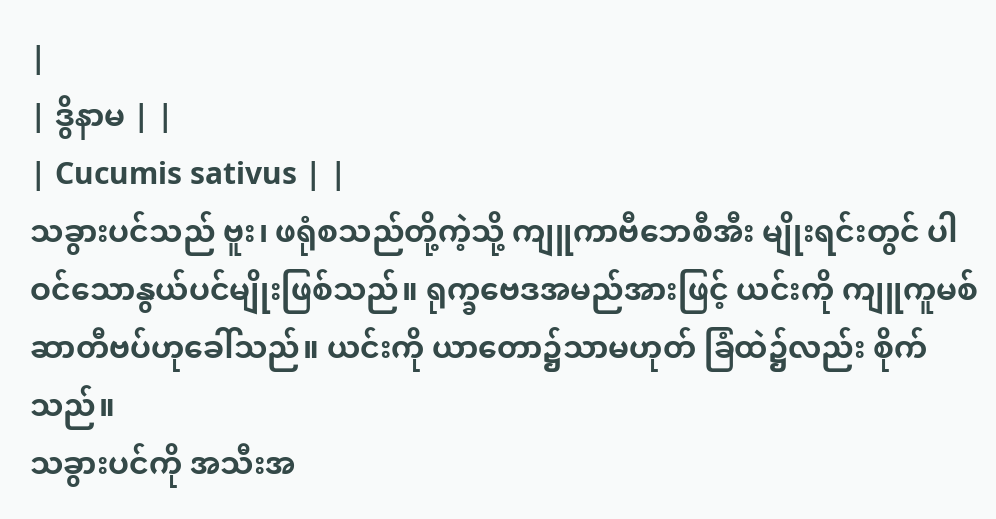|
| ဒွိနာမ | |
| Cucumis sativus | |
သခွားပင်သည် ဗူး၊ ဖရုံစသည်တို့ကဲ့သို့ ကျူကာဗီဘေစီအီး မျိုးရင်းတွင် ပါဝင်သောနွယ်ပင်မျိုးဖြစ်သည်။ ရုက္ခဗေဒအမည်အားဖြင့် ယင်းကို ကျူကူမစ်ဆာတီဗပ်ဟုခေါ်သည်။ ယင်းကို ယာတော၌သာမဟုတ် ခြံထဲ၌လည်း စိုက်သည်။
သခွားပင်ကို အသီးအ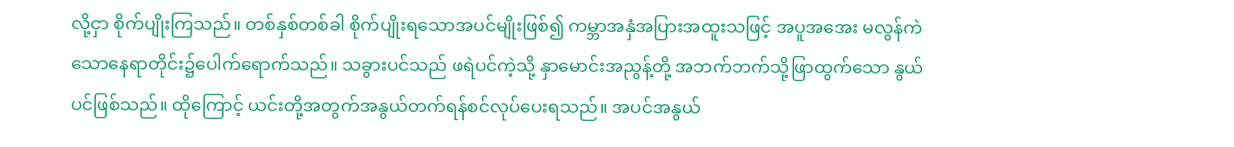လို့ငှာ စိုက်ပျိုးကြသည်။ တစ်နှစ်တစ်ခါ စိုက်ပျိုးရသောအပင်မျိုးဖြစ်၍ ကမ္ဘာအနှံအပြားအထူးသဖြင့် အပူအအေး မလွန်ကဲသောနေရာတိုင်း၌ပေါက်ရောက်သည်။ သခွားပင်သည် ဖရဲပင်ကဲ့သို့ နှာမောင်းအညွန့်တို့ အဘက်ဘက်သို့ဖြာထွက်သော နွယ်ပင်ဖြစ်သည်။ ထိုကြောင့် ယင်းတို့အတွက်အနွယ်တက်ရန်စင်လုပ်ပေးရသည်။ အပင်အနွယ်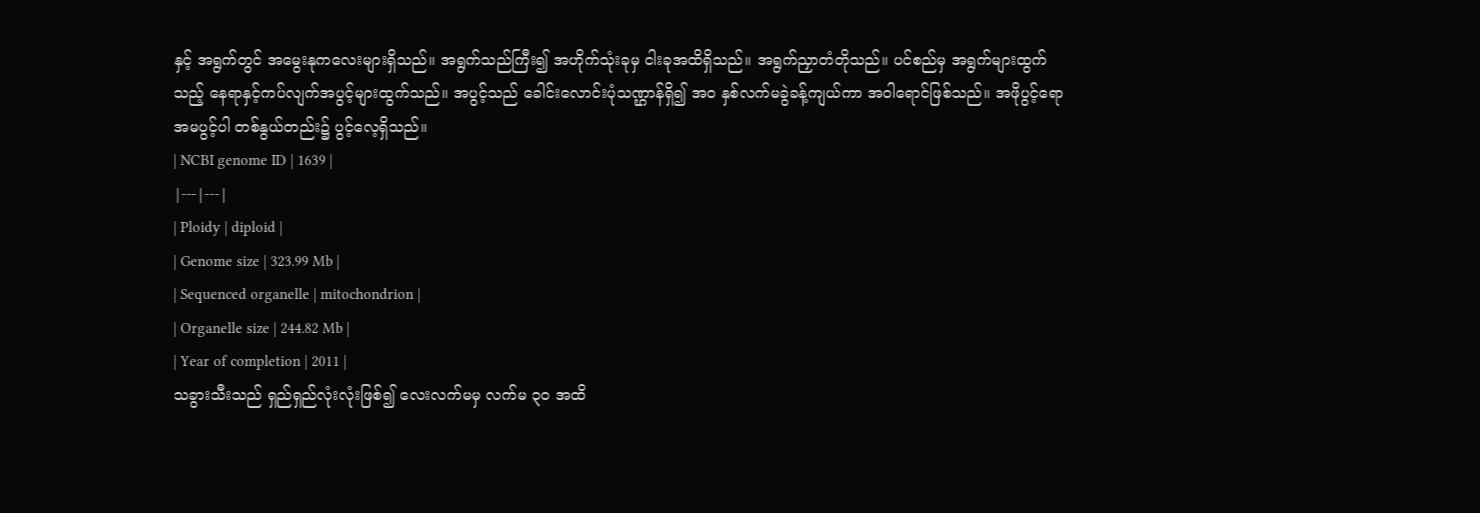နှင့် အရွက်တွင် အမွေးနုကလေးများရှိသည်။ အရွက်သည်ကြီး၍ အဟိုက်သုံးခုမှ ငါးခုအထိရှိသည်။ အရွက်ညှာတံတိုသည်။ ပင်စည်မှ အရွက်များထွက်သည့် နေရာနှင့်ကပ်လျက်အပွင့်များထွက်သည်။ အပွင့်သည် ခေါင်းလောင်းပုံသဏ္ဌာန်ရှိ၍ အဝ နှစ်လက်မခွဲခန့်ကျယ်ကာ အဝါရောင်ဖြစ်သည်။ အဖိုပွင့်ရော အမပွင့်ပါ တစ်နွယ်တည်း၌ ပွင့်လေ့ရှိသည်။
| NCBI genome ID | 1639 |
|---|---|
| Ploidy | diploid |
| Genome size | 323.99 Mb |
| Sequenced organelle | mitochondrion |
| Organelle size | 244.82 Mb |
| Year of completion | 2011 |
သခွားသီးသည် ရှည်ရှည်လုံးလုံးဖြစ်၍ လေးလက်မမှ လက်မ ၃ဝ အထိ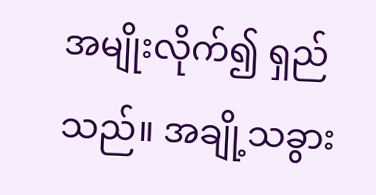အမျိုးလိုက်၍ ရှည်သည်။ အချို့သခွား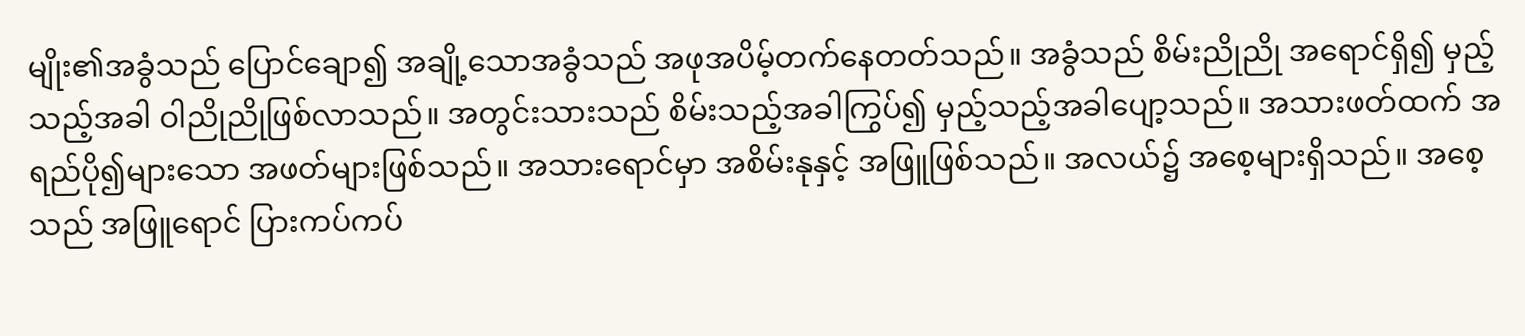မျိုး၏အခွံသည် ပြောင်ချော၍ အချို့သောအခွံသည် အဖုအပိမ့်တက်နေတတ်သည်။ အခွံသည် စိမ်းညိုညို အရောင်ရှိ၍ မှည့်သည့်အခါ ဝါညိုညိုဖြစ်လာသည်။ အတွင်းသားသည် စိမ်းသည့်အခါကြွပ်၍ မှည့်သည့်အခါပျော့သည်။ အသားဖတ်ထက် အရည်ပို၍များသော အဖတ်များဖြစ်သည်။ အသားရောင်မှာ အစိမ်းနုနှင့် အဖြူဖြစ်သည်။ အလယ်၌ အစေ့များရှိသည်။ အစေ့သည် အဖြူရောင် ပြားကပ်ကပ်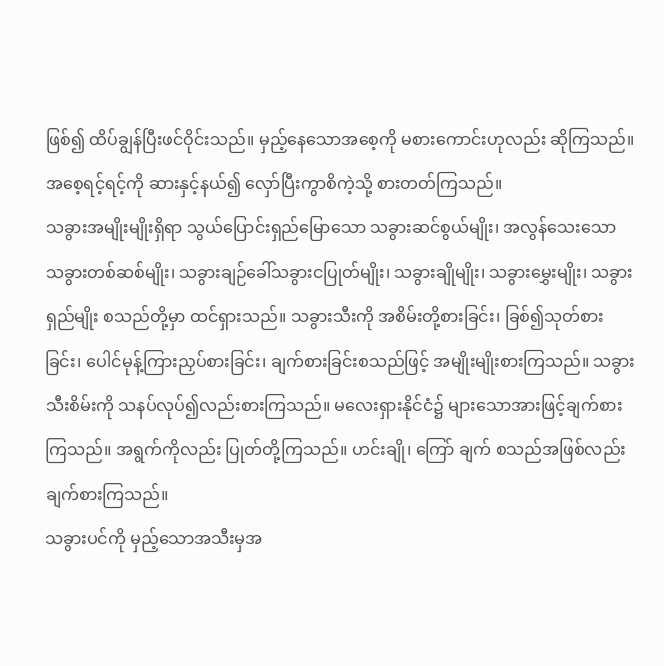ဖြစ်၍ ထိပ်ချွန်ပြီးဖင်ဝိုင်းသည်။ မှည့်နေသောအစေ့ကို မစားကောင်းဟုလည်း ဆိုကြသည်။ အစေ့ရင့်ရင့်ကို ဆားနှင့်နယ်၍ လှော်ပြီးကွာစိကဲ့သို့ စားတတ်ကြသည်။
သခွားအမျိုးမျိုးရှိရာ သွယ်ပြောင်းရှည်မြောသော သခွားဆင်စွယ်မျိုး၊ အလွန်သေးသော သခွားတစ်ဆစ်မျိုး၊ သခွားချဉ်ခေါ်သခွားငပြုတ်မျိုး၊ သခွားချိုမျိုး၊ သခွားမွှေးမျိုး၊ သခွားရှည်မျိုး စသည်တို့မှာ ထင်ရှားသည်။ သခွားသီးကို အစိမ်းတို့စားခြင်း၊ ခြစ်၍သုတ်စားခြင်း၊ ပေါင်မုန့်ကြားညှပ်စားခြင်း၊ ချက်စားခြင်းစသည်ဖြင့် အမျိုးမျိုးစားကြသည်။ သခွားသီးစိမ်းကို သနပ်လုပ်၍လည်းစားကြသည်။ မလေးရှားနိုင်ငံ၌ များသောအားဖြင့်ချက်စားကြသည်။ အရွက်ကိုလည်း ပြုတ်တို့ကြသည်။ ဟင်းချို၊ ကြော် ချက် စသည်အဖြစ်လည်းချက်စားကြသည်။
သခွားပင်ကို မှည့်သောအသီးမှအ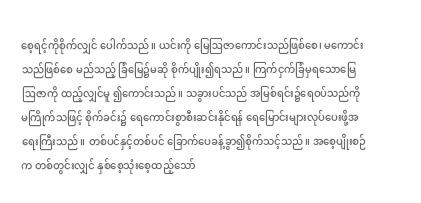စေ့ရင့်ကိုစိုက်လျှင် ပေါက်သည်။ ယင်းကို မြေဩဇာကောင်းသည်ဖြစ်စေ၊ မကောင်းသည်ဖြစ်စေ မည်သည့် ခြံမြေ၌မဆို စိုက်ပျိုး၍ရသည်။ ကြက်ငှက်ခြံမှရသောမြေဩဇာကို ထည့်လျှင်မူ ၍ကောင်းသည်။ သခွားပင်သည် အမြစ်ရင်း၌ရေဝပ်သည်ကို မကြိုက်သဖြင့် စိုက်ခင်း၌ ရေကောင်းစွာစီးဆင်းနိုင်ရန် ရေမြောင်းများလုပ်ပေးဖို့အရေးကြီးသည်။ တစ်ပင်နှင့်တစ်ပင် ခြောက်ပေခန့်ခွာ၍စိုက်သင့်သည်။ အစေ့ပျိုးစဉ်က တစ်တွင်းလျှင် နှစ်စေ့သုံးစေ့ထည့်သော်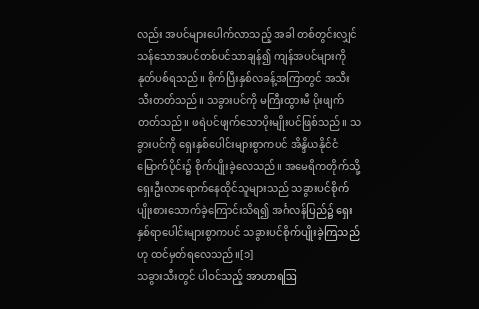လည်း အပင်များပေါက်လာသည့် အခါ တစ်တွင်းလျှင် သန်သောအပင်တစ်ပင်သာချန်၍ ကျန်အပင်များကို နုတ်ပစ်ရသည်။ စိုက်ပြီးနှစ်လခန့်အကြာတွင် အသီးသီးတတ်သည်။ သခွားပင်ကို မကြီးထွားမီ ပိုးဖျက်တတ်သည်။ ဖရဲပင်ဖျက်သောပိုးမျိုးပင်ဖြစ်သည်။ သခွားပင်ကို ရှေးနှစ်ပေါင်းများစွာကပင် အိန္ဒိယနိုင်ငံမြောက်ပိုင်း၌ စိုက်ပျိုးခဲ့လေသည်။ အမေရိကတိုက်သို့ ရှေးဦးလာရောက်နေထိုင်သူများသည် သခွားပင်စိုက်ပျိုးစားသောက်ခဲ့ကြောင်းသိရ၍ အင်္ဂလန်ပြည်၌ ရှေးနှစ်ရာပေါင်းများစွာကပင် သခွားပင်စိုက်ပျိုးခဲ့ကြသည်ဟု ထင်မှတ်ရလေသည်။[၁]
သခွားသီးတွင် ပါဝင်သည့် အာဟာရဩ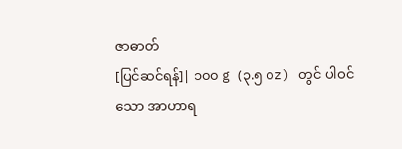ဇာဓာတ်
[ပြင်ဆင်ရန်]| ၁၀၀ g (၃.၅ oz) တွင် ပါဝင်သော အာဟာရ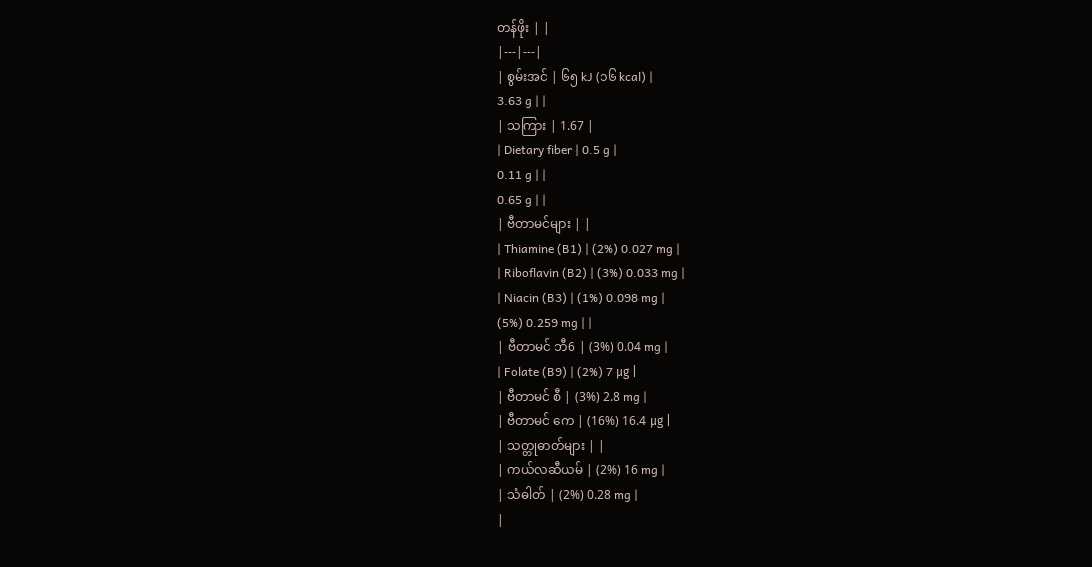တန်ဖိုး | |
|---|---|
| စွမ်းအင် | ၆၅ kJ (၁၆ kcal) |
3.63 g | |
| သကြား | 1.67 |
| Dietary fiber | 0.5 g |
0.11 g | |
0.65 g | |
| ဗီတာမင်များ | |
| Thiamine (B1) | (2%) 0.027 mg |
| Riboflavin (B2) | (3%) 0.033 mg |
| Niacin (B3) | (1%) 0.098 mg |
(5%) 0.259 mg | |
| ဗီတာမင် ဘီ6 | (3%) 0.04 mg |
| Folate (B9) | (2%) 7 μg |
| ဗီတာမင် စီ | (3%) 2.8 mg |
| ဗီတာမင် ကေ | (16%) 16.4 μg |
| သတ္တုဓာတ်များ | |
| ကယ်လဆီယမ် | (2%) 16 mg |
| သံဓါတ် | (2%) 0.28 mg |
|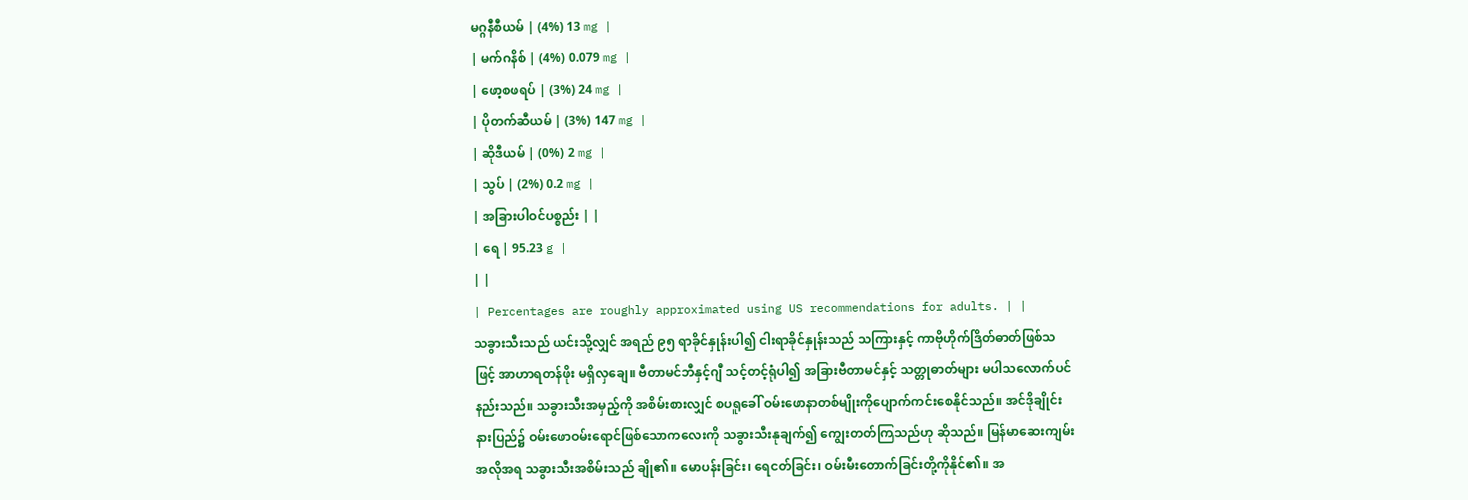မဂ္ဂနီစီယမ် | (4%) 13 mg |
| မက်ဂနိစ် | (4%) 0.079 mg |
| ဖော့စဖရပ် | (3%) 24 mg |
| ပိုတက်ဆီယမ် | (3%) 147 mg |
| ဆိုဒီယမ် | (0%) 2 mg |
| သွပ် | (2%) 0.2 mg |
| အခြားပါဝင်ပစ္စည်း | |
| ရေ | 95.23 g |
| |
| Percentages are roughly approximated using US recommendations for adults. | |
သခွားသီးသည် ယင်းသို့လျှင် အရည် ၉၅ ရာခိုင်နှုန်းပါ၍ ငါးရာခိုင်နှုန်းသည် သကြားနှင့် ကာဗိုဟိုက်ဒြိတ်ဓာတ်ဖြစ်သဖြင့် အာဟာရတန်ဖိုး မရှိလှချေ။ ဗီတာမင်ဘီနှင့်ဂျီ သင့်တင့်ရုံပါ၍ အခြားဗီတာမင်နှင့် သတ္တုဓာတ်များ မပါသလောက်ပင်နည်းသည်။ သခွားသီးအမှည့်ကို အစိမ်းစားလျှင် စပရူခေါ် ဝမ်းဖောနာတစ်မျိုးကိုပျောက်ကင်းစေနိုင်သည်။ အင်ဒိုချိုင်းနားပြည်၌ ဝမ်းဖောဝမ်းရောင်ဖြစ်သောကလေးကို သခွားသီးနုချက်၍ ကျွေးတတ်ကြသည်ဟု ဆိုသည်။ မြန်မာဆေးကျမ်းအလိုအရ သခွားသီးအစိမ်းသည် ချို၏။ မောပန်းခြင်း၊ ရေငတ်ခြင်း၊ ဝမ်းမီးတောက်ခြင်းတို့ကိုနိုင်၏။ အ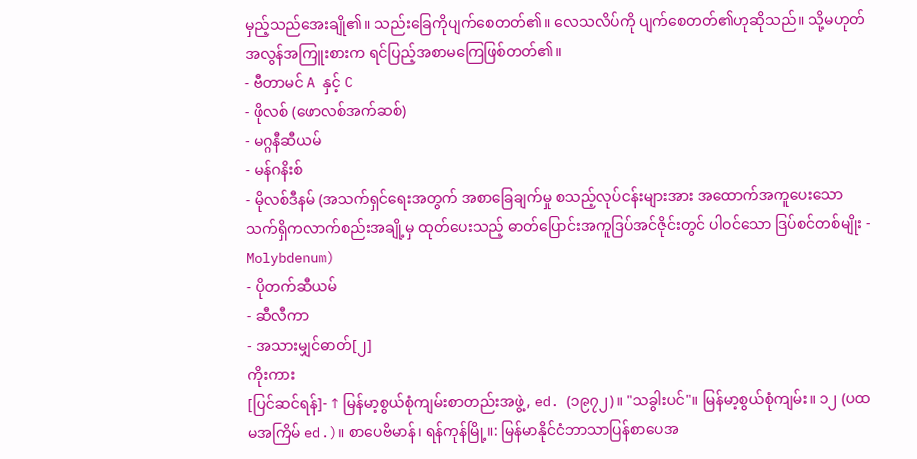မှည့်သည်အေးချို၏။ သည်းခြေကိုပျက်စေတတ်၏။ လေသလိပ်ကို ပျက်စေတတ်၏ဟုဆိုသည်။ သို့မဟုတ် အလွန်အကြူးစားက ရင်ပြည့်အစာမကြေဖြစ်တတ်၏။
- ဗီတာမင် A နှင့် C
- ဖိုလစ် (ဖောလစ်အက်ဆစ်)
- မဂ္ဂနီဆီယမ်
- မန်ဂနိးစ်
- မိုလစ်ဒီနမ် (အသက်ရှင်ရေးအတွက် အစာခြေချက်မှု စသည့်လုပ်ငန်းများအား အထောက်အကူပေးသော သက်ရှိကလာက်စည်းအချို့မှ ထုတ်ပေးသည့် ဓာတ်ပြောင်းအကူဒြပ်အင်ဇိုင်းတွင် ပါဝင်သော ဒြပ်စင်တစ်မျိုး - Molybdenum)
- ပိုတက်ဆီယမ်
- ဆီလီကာ
- အသားမျှင်ဓာတ်[၂]
ကိုးကား
[ပြင်ဆင်ရန်]- ↑ မြန်မာ့စွယ်စုံကျမ်းစာတည်းအဖွဲ့, ed. (၁၉၇၂)။ "သခွါးပင်"။ မြန်မာ့စွယ်စုံကျမ်း။ ၁၂ (ပထမအကြိမ် ed.)။ စာပေဗိမာန်၊ ရန်ကုန်မြို့။: မြန်မာနိုင်ငံဘာသာပြန်စာပေအ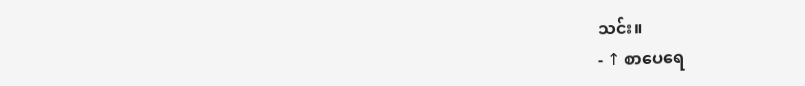သင်း။
- ↑ စာပေရေ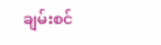ချမ်းစင်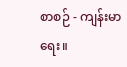စာစဉ် - ကျန်းမာရေး။